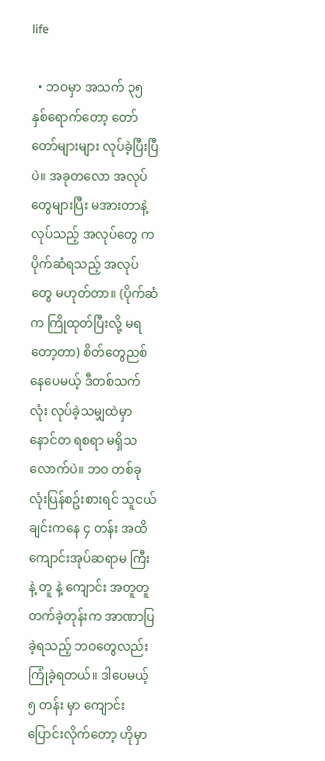life

  • ဘဝမှာ အသက် ၃၅ နှစ်ရောက်တော့ တော်တော်များများ လုပ်ခဲ့ပြီးပြီပဲ။ အခုတလော အလုပ်တွေများပြီး မအားတာနဲ့ လုပ်သည့် အလုပ်တွေ က ပိုက်ဆံရသည့် အလုပ်တွေ မဟုတ်တာ။ (ပိုက်ဆံက ကြိုထုတ်ပြီးလို့ မရတော့တာ) စိတ်တွေညစ်နေပေမယ့် ဒီတစ်သက်လုံး လုပ်ခဲ့သမျှထဲမှာ နောင်တ ရစရာ မရှိသလောက်ပဲ။ ဘဝ တစ်ခုလုံးပြန်စဥ်းစားရင် သူငယ်ချင်းကနေ ၄ တန်း အထိ ကျောင်းအုပ်ဆရာမ ကြီး နဲ့ တူ နဲ့ ကျောင်း အတူတူတက်ခဲ့တုန်းက အာဏာပြခဲ့ရသည့် ဘဝတွေလည်း ကြုံခဲ့ရတယ်။ ဒါပေမယ့် ၅ တန်း မှာ ကျောင်းပြောင်းလိုက်တော့ ဟိုမှာ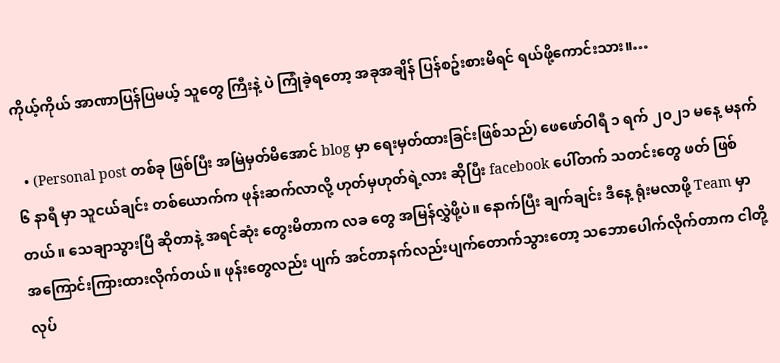ကိုယ့်ကိုယ် အာဏာပြန်ပြမယ့် သူတွေ ကြီးနဲ့ ပဲ ကြုံခဲ့ရတော့ အခုအချိန် ပြန်စဥ်းစားမိရင် ရယ်ဖို့ကောင်းသား။…

  • (Personal post တစ်ခု ဖြစ်ပြီး အမြဲမှတ်မိအောင် blog မှာ ရေးမှတ်ထားခြင်းဖြစ်သည်) ဖေဖော်ဝါရီ ၁ ရက် ၂၀၂၁ မနေ့ မနက် ၆ နာရီ မှာ သူငယ်ချင်း တစ်ယောက်က ဖုန်းဆက်လာလို့ ဟုတ်မှဟုတ်ရဲ့လား ဆိုပြီး facebook ပေါ်တက် သတင်းတွေ ဖတ် ဖြစ်တယ်။ သေချာသွားပြီ ဆိုတာနဲ့ အရင်ဆုံး တွေးမိတာက လခ တွေ အမြန်လွှဲဖို့ပဲ။ နောက်ပြီး ချက်ချင်း ဒီနေ့ ရုံးမလာဖို့ Team မှာ အကြောင်းကြားထားလိုက်တယ်။ ဖုန်းတွေလည်း ပျက် အင်တာနက်လည်းပျက်တောက်သွားတော့ သဘောပေါက်လိုက်တာက ငါတို့ လုပ်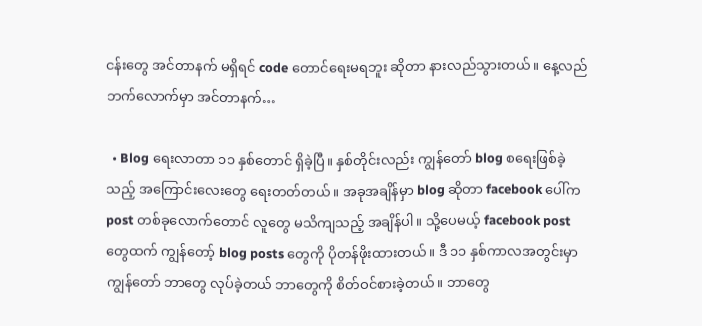ငန်းတွေ အင်တာနက် မရှိရင် code တောင်ရေးမရဘူး ဆိုတာ နားလည်သွားတယ်။ နေ့လည်ဘက်လောက်မှာ အင်တာနက်…

  • Blog ရေးလာတာ ၁၁ နှစ်တောင် ရှိခဲ့ပြီ။ နှစ်တိုင်းလည်း ကျွန်တော် blog စရေးဖြစ်ခဲ့သည့် အကြောင်းလေးတွေ ရေးတတ်တယ်။ အခုအချိန်မှာ blog ဆိုတာ facebook ပေါ်က post တစ်ခုလောက်တောင် လူတွေ မသိကျသည့် အချိန်ပါ။ သို့ပေမယ့် facebook post တွေထက် ကျွန်တော့် blog posts တွေကို ပိုတန်ဖိုးထားတယ်။ ဒီ ၁၁ နှစ်ကာလအတွင်းမှာ ကျွန်တော် ဘာတွေ လုပ်ခဲ့တယ် ဘာတွေကို စိတ်ဝင်စားခဲ့တယ်။ ဘာတွေ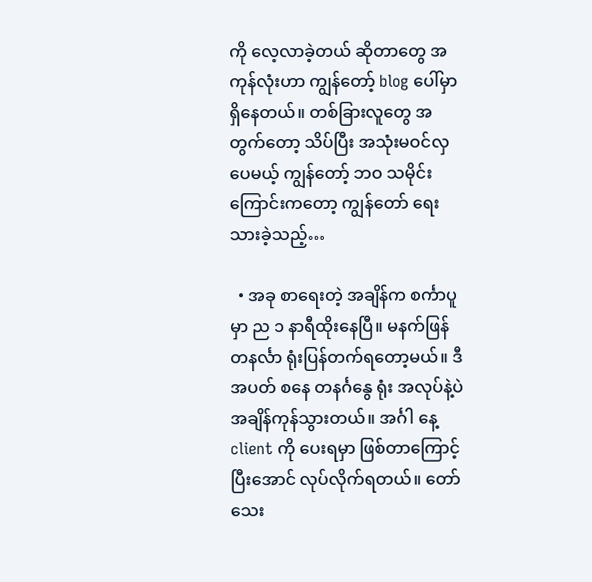ကို လေ့လာခဲ့တယ် ဆိုတာတွေ အကုန်လုံးဟာ ကျွန်တော့် blog ပေါ်မှာ ရှိနေတယ်။ တစ်ခြားလူတွေ အတွက်တော့ သိပ်ပြီး အသုံးမဝင်လှပေမယ့် ကျွန်တော့် ဘဝ သမိုင်းကြောင်းကတော့ ကျွန်တော် ရေးသားခဲ့သည့်…

  • အခု စာရေးတဲ့ အချိန်က စင်္ကာပူမှာ ည ၁ နာရီထိုးနေပြီ။ မနက်ဖြန် တနင်္လာ ရုံးပြန်တက်ရတော့မယ်။ ဒီ အပတ် စနေ တနင်္ဂနွေ ရုံး အလုပ်နဲ့ပဲ အချိန်ကုန်သွားတယ်။ အင်္ဂါ နေ့ client ကို ပေးရမှာ ဖြစ်တာကြောင့် ပြီးအောင် လုပ်လိုက်ရတယ်။ တော်သေး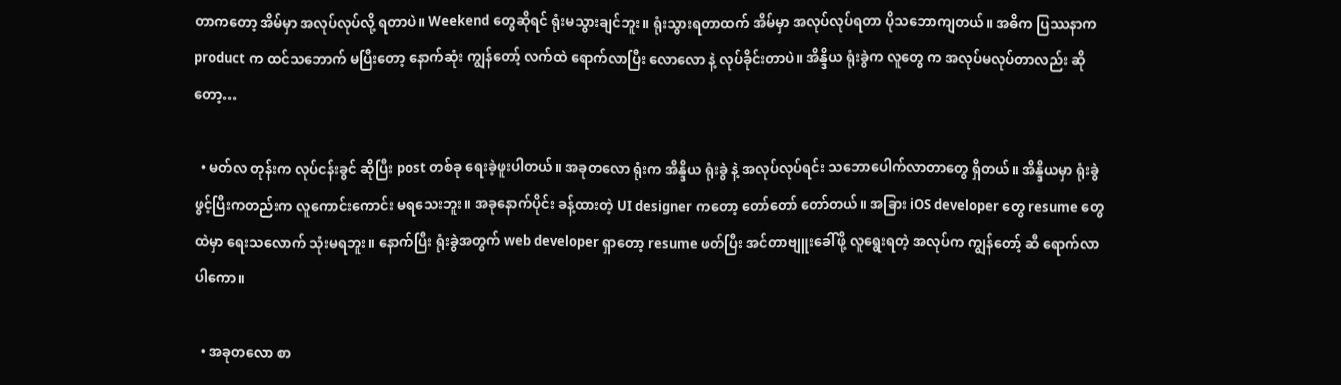တာကတော့ အိမ်မှာ အလုပ်လုပ်လို့ ရတာပဲ။ Weekend တွေဆိုရင် ရုံးမသွားချင်ဘူး။ ရုံးသွားရတာထက် အိမ်မှာ အလုပ်လုပ်ရတာ ပိုသဘောကျတယ်။ အဓိက ပြဿနာက product က ထင်သဘောက် မပြီးတော့ နောက်ဆုံး ကျွန်တော့် လက်ထဲ ရောက်လာပြီး လောလော နဲ့ လုပ်ခိုင်းတာပဲ။ အိန္ဒိယ ရုံးခွဲက လူတွေ က အလုပ်မလုပ်တာလည်း ဆိုတော့…

  • မတ်လ တုန်းက လုပ်ငန်းခွင် ဆိုပြီး post တစ်ခု ရေးခဲ့ဖူးပါတယ်။ အခုတလော ရုံးက အိန္ဒိယ ရုံးခွဲ နဲ့ အလုပ်လုပ်ရင်း သဘောပေါက်လာတာတွေ ရှိတယ်။ အိန္ဒိယမှာ ရုံးခွဲ ဖွင့်ပြီးကတည်းက လူကောင်းကောင်း မရသေးဘူး။ အခုနောက်ပိုင်း ခန့်ထားတဲ့ UI designer ကတော့ တော်တော် တော်တယ်။ အခြား iOS developer တွေ resume တွေထဲမှာ ရေးသလောက် သုံးမရဘူး။ နောက်ပြီး ရုံးခွဲအတွက် web developer ရှာတော့ resume ဖတ်ပြီး အင်တာဗျူးခေါ်ဖို့ လူရွေးရတဲ့ အလုပ်က ကျွန်တော့် ဆီ ရောက်လာပါကော။

  • အခုတလော စာ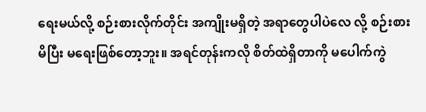ရေးမယ်လို့ စဉ်းစားလိုက်တိုင်း အကျိုးမရှိတဲ့ အရာတွေပါပဲလေ လို့ စဉ်းစားမိပြီး မရေးဖြစ်တော့ဘူး။ အရင်တုန်းကလို စိတ်ထဲရှိတာကို မပေါက်ကွဲ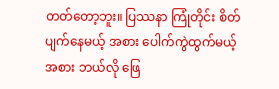တတ်တော့ဘူး။ ပြဿနာ ကြုံတိုင်း စိတ်ပျက်နေမယ့် အစား ပေါက်ကွဲထွက်မယ့် အစား ဘယ်လို ဖြေ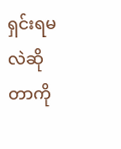ရှင်းရမလဲဆိုတာကို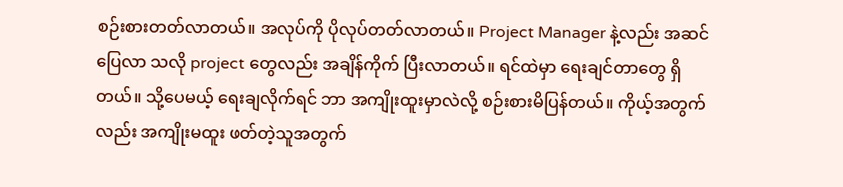စဉ်းစားတတ်လာတယ်။ အလုပ်ကို ပိုလုပ်တတ်လာတယ်။ Project Manager နဲ့လည်း အဆင်ပြေလာ သလို project တွေလည်း အချိန်ကိုက် ပြီးလာတယ်။ ရင်ထဲမှာ ရေးချင်တာတွေ ရှိတယ်။ သို့ပေမယ့် ရေးချလိုက်ရင် ဘာ အကျိုးထူးမှာလဲလို့ စဉ်းစားမိပြန်တယ်။ ကိုယ့်အတွက်လည်း အကျိုးမထူး ဖတ်တဲ့သူအတွက်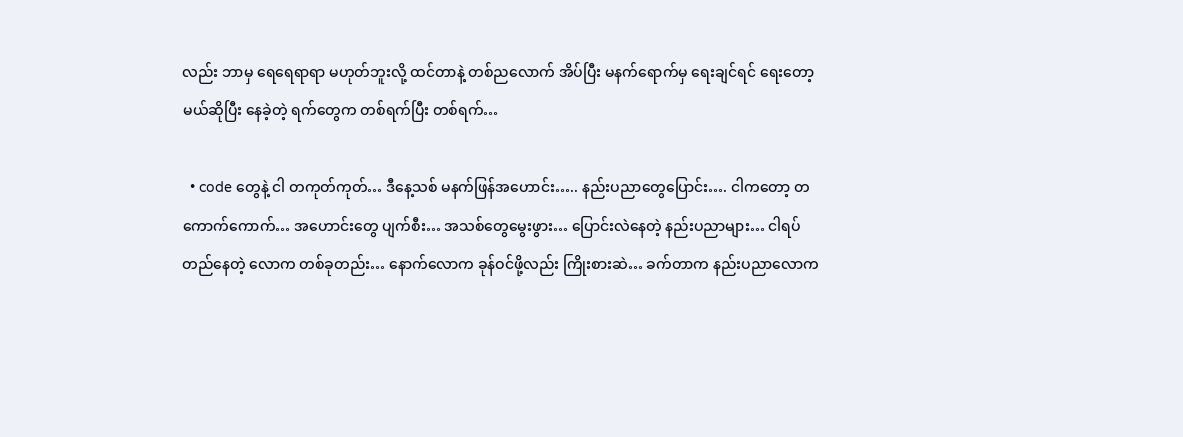လည်း ဘာမှ ရေရေရာရာ မဟုတ်ဘူးလို့ ထင်တာနဲ့ တစ်ညလောက် အိပ်ပြီး မနက်ရောက်မှ ရေးချင်ရင် ရေးတော့မယ်ဆိုပြီး နေခဲ့တဲ့ ရက်တွေက တစ်ရက်ပြီး တစ်ရက်…

  • code တွေနဲ့ ငါ တကုတ်ကုတ်… ဒီနေ့သစ် မနက်ဖြန်အဟောင်း….. နည်းပညာတွေပြောင်း…. ငါကတော့ တကောက်ကောက်… အဟောင်းတွေ ပျက်စီး… အသစ်တွေမွေးဖွား… ပြောင်းလဲနေတဲ့ နည်းပညာများ… ငါရပ်တည်နေတဲ့ လောက တစ်ခုတည်း… နောက်လောက ခုန်ဝင်ဖို့လည်း ကြိုးစားဆဲ… ခက်တာက နည်းပညာလောက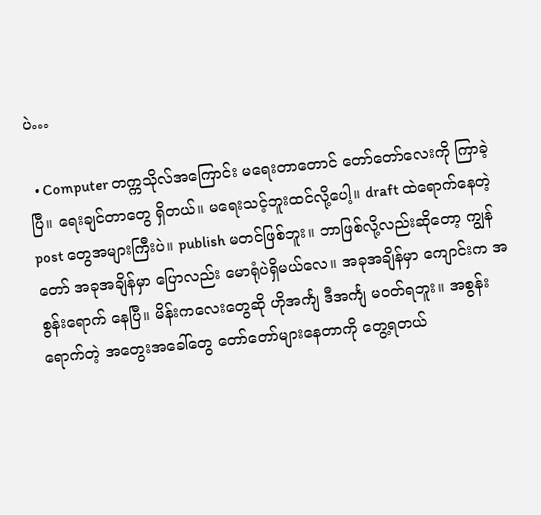ပဲ…

  • Computer တက္ကသိုလ်အကြောင်း မရေးတာတောင် တော်တော်လေးကို ကြာခဲ့ပြီ။ ရေးချင်တာတွေ ရှိတယ်။ မရေးသင့်ဘူးထင်လို့ပေါ့။ draft ထဲရောက်နေတဲ့ post တွေအများကြီးပဲ။ publish မတင်ဖြစ်ဘူး။ ဘာဖြစ်လို့လည်းဆိုတော့ ကျွန်တော် အခုအချိန်မှာ ပြောလည်း မောရုံပဲရှိမယ်လေ။ အခုအချိန်မှာ ကျောင်းက အစွန်းရောက် နေပြီ။ မိန်းကလေးတွေဆို ဟိုအင်္ကျ ဒီအင်္ကျ မဝတ်ရဘူး။ အစွန်းရောက်တဲ့ အတွေးအခေါ်တွေ တော်တော်များနေတာကို တွေ့ရတယ်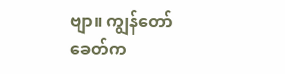ဗျာ။ ကျွန်တော် ခေတ်က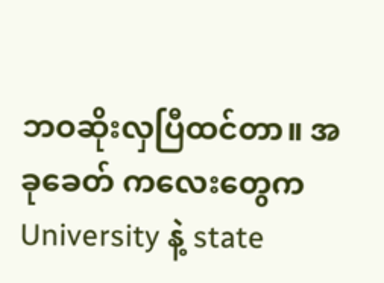ဘဝဆိုးလှပြီထင်တာ။ အခုခေတ် ကလေးတွေက University နဲ့ state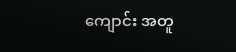ကျောင်း အတူ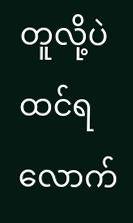တူလို့ပဲ ထင်ရလောက်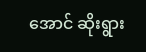အောင် ဆိုးရွား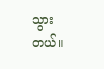သွားတယ်။